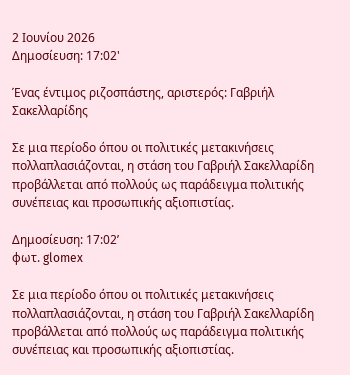2 Ιουνίου 2026
Δημοσίευση: 17:02'

Ένας έντιμος ριζοσπάστης, αριστερός: Γαβριήλ Σακελλαρίδης

Σε μια περίοδο όπου οι πολιτικές μετακινήσεις πολλαπλασιάζονται, η στάση του Γαβριήλ Σακελλαρίδη προβάλλεται από πολλούς ως παράδειγμα πολιτικής συνέπειας και προσωπικής αξιοπιστίας.

Δημοσίευση: 17:02’
φωτ. glomex

Σε μια περίοδο όπου οι πολιτικές μετακινήσεις πολλαπλασιάζονται, η στάση του Γαβριήλ Σακελλαρίδη προβάλλεται από πολλούς ως παράδειγμα πολιτικής συνέπειας και προσωπικής αξιοπιστίας.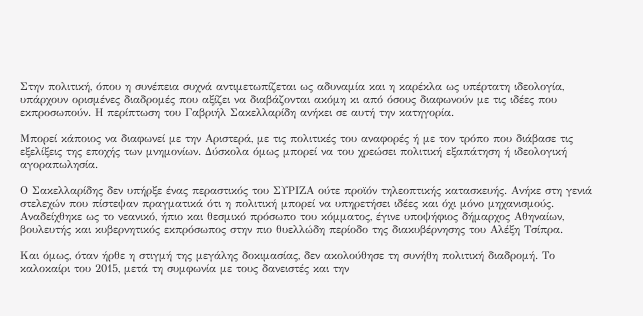Στην πολιτική, όπου η συνέπεια συχνά αντιμετωπίζεται ως αδυναμία και η καρέκλα ως υπέρτατη ιδεολογία, υπάρχουν ορισμένες διαδρομές που αξίζει να διαβάζονται ακόμη κι από όσους διαφωνούν με τις ιδέες που εκπροσωπούν. Η περίπτωση του Γαβριήλ Σακελλαρίδη ανήκει σε αυτή την κατηγορία.

Μπορεί κάποιος να διαφωνεί με την Αριστερά, με τις πολιτικές του αναφορές ή με τον τρόπο που διάβασε τις εξελίξεις της εποχής των μνημονίων. Δύσκολα όμως μπορεί να του χρεώσει πολιτική εξαπάτηση ή ιδεολογική αγοραπωλησία.

Ο Σακελλαρίδης δεν υπήρξε ένας περαστικός του ΣΥΡΙΖΑ ούτε προϊόν τηλεοπτικής κατασκευής. Ανήκε στη γενιά στελεχών που πίστεψαν πραγματικά ότι η πολιτική μπορεί να υπηρετήσει ιδέες και όχι μόνο μηχανισμούς. Αναδείχθηκε ως το νεανικό, ήπιο και θεσμικό πρόσωπο του κόμματος, έγινε υποψήφιος δήμαρχος Αθηναίων, βουλευτής και κυβερνητικός εκπρόσωπος στην πιο θυελλώδη περίοδο της διακυβέρνησης του Αλέξη Τσίπρα.

Και όμως, όταν ήρθε η στιγμή της μεγάλης δοκιμασίας, δεν ακολούθησε τη συνήθη πολιτική διαδρομή. Το καλοκαίρι του 2015, μετά τη συμφωνία με τους δανειστές και την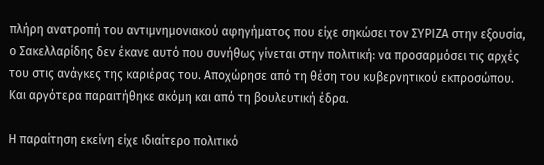πλήρη ανατροπή του αντιμνημονιακού αφηγήματος που είχε σηκώσει τον ΣΥΡΙΖΑ στην εξουσία, ο Σακελλαρίδης δεν έκανε αυτό που συνήθως γίνεται στην πολιτική: να προσαρμόσει τις αρχές του στις ανάγκες της καριέρας του. Αποχώρησε από τη θέση του κυβερνητικού εκπροσώπου. Και αργότερα παραιτήθηκε ακόμη και από τη βουλευτική έδρα.

Η παραίτηση εκείνη είχε ιδιαίτερο πολιτικό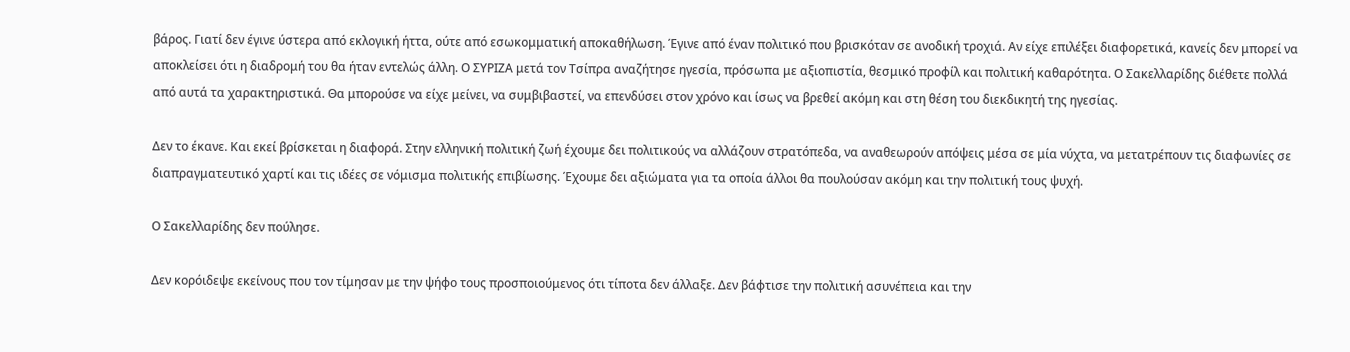βάρος. Γιατί δεν έγινε ύστερα από εκλογική ήττα, ούτε από εσωκομματική αποκαθήλωση. Έγινε από έναν πολιτικό που βρισκόταν σε ανοδική τροχιά. Αν είχε επιλέξει διαφορετικά, κανείς δεν μπορεί να αποκλείσει ότι η διαδρομή του θα ήταν εντελώς άλλη. Ο ΣΥΡΙΖΑ μετά τον Τσίπρα αναζήτησε ηγεσία, πρόσωπα με αξιοπιστία, θεσμικό προφίλ και πολιτική καθαρότητα. Ο Σακελλαρίδης διέθετε πολλά από αυτά τα χαρακτηριστικά. Θα μπορούσε να είχε μείνει, να συμβιβαστεί, να επενδύσει στον χρόνο και ίσως να βρεθεί ακόμη και στη θέση του διεκδικητή της ηγεσίας.

Δεν το έκανε. Και εκεί βρίσκεται η διαφορά. Στην ελληνική πολιτική ζωή έχουμε δει πολιτικούς να αλλάζουν στρατόπεδα, να αναθεωρούν απόψεις μέσα σε μία νύχτα, να μετατρέπουν τις διαφωνίες σε διαπραγματευτικό χαρτί και τις ιδέες σε νόμισμα πολιτικής επιβίωσης. Έχουμε δει αξιώματα για τα οποία άλλοι θα πουλούσαν ακόμη και την πολιτική τους ψυχή.

Ο Σακελλαρίδης δεν πούλησε.

Δεν κορόιδεψε εκείνους που τον τίμησαν με την ψήφο τους προσποιούμενος ότι τίποτα δεν άλλαξε. Δεν βάφτισε την πολιτική ασυνέπεια και την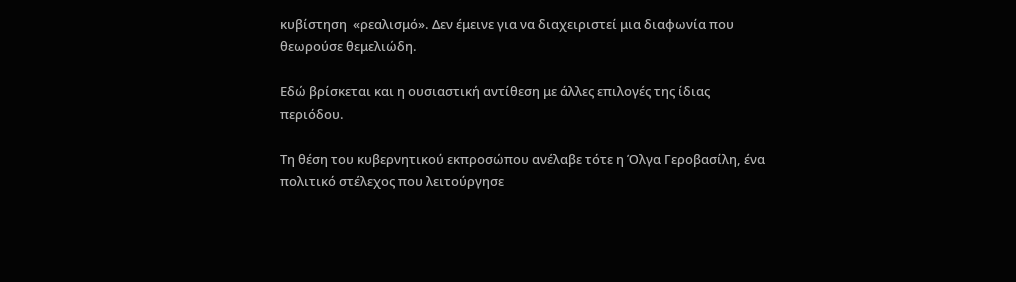κυβίστηση  «ρεαλισμό». Δεν έμεινε για να διαχειριστεί μια διαφωνία που θεωρούσε θεμελιώδη.

Εδώ βρίσκεται και η ουσιαστική αντίθεση με άλλες επιλογές της ίδιας περιόδου.

Τη θέση του κυβερνητικού εκπροσώπου ανέλαβε τότε η Όλγα Γεροβασίλη, ένα πολιτικό στέλεχος που λειτούργησε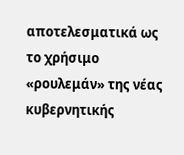αποτελεσματικά ως το χρήσιμο «ρουλεμάν» της νέας κυβερνητικής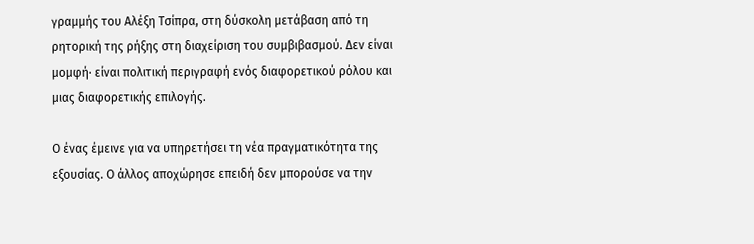γραμμής του Αλέξη Τσίπρα, στη δύσκολη μετάβαση από τη ρητορική της ρήξης στη διαχείριση του συμβιβασμού. Δεν είναι μομφή· είναι πολιτική περιγραφή ενός διαφορετικού ρόλου και μιας διαφορετικής επιλογής.

Ο ένας έμεινε για να υπηρετήσει τη νέα πραγματικότητα της εξουσίας. Ο άλλος αποχώρησε επειδή δεν μπορούσε να την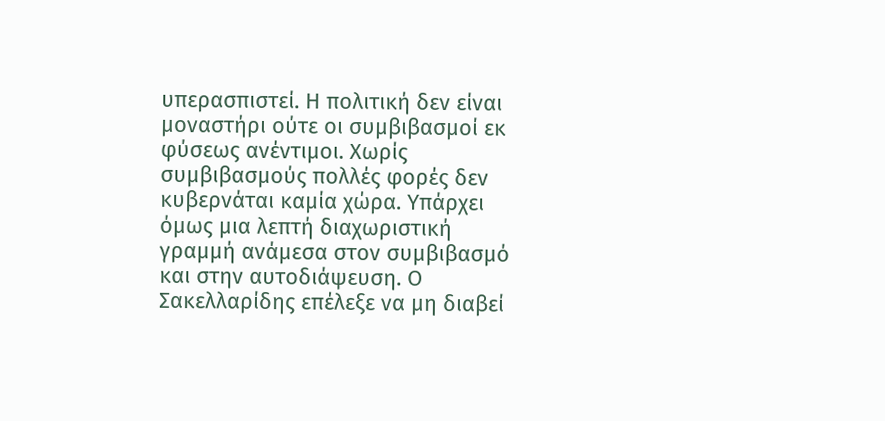υπερασπιστεί. Η πολιτική δεν είναι μοναστήρι ούτε οι συμβιβασμοί εκ φύσεως ανέντιμοι. Χωρίς συμβιβασμούς πολλές φορές δεν κυβερνάται καμία χώρα. Υπάρχει όμως μια λεπτή διαχωριστική γραμμή ανάμεσα στον συμβιβασμό και στην αυτοδιάψευση. Ο Σακελλαρίδης επέλεξε να μη διαβεί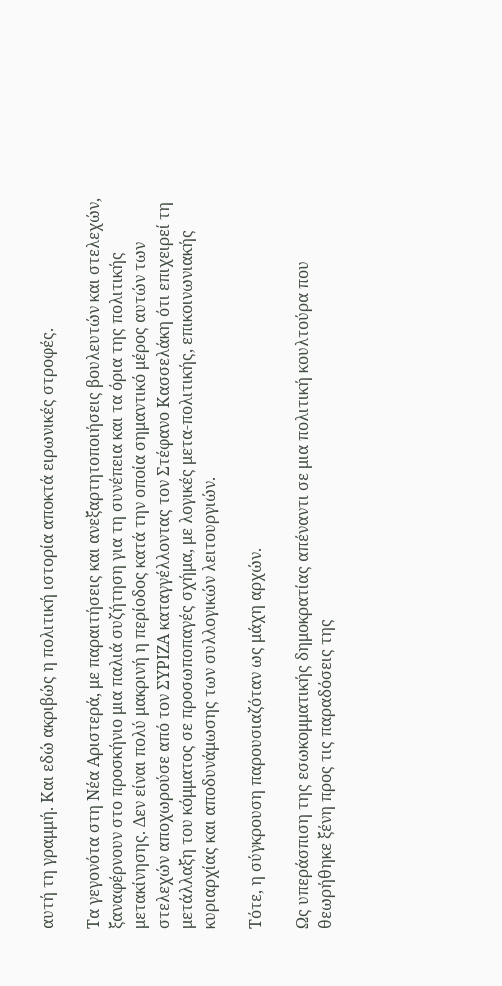αυτή τη γραμμή. Και εδώ ακριβώς η πολιτική ιστορία αποκτά ειρωνικές στροφές.

Τα γεγονότα στη Νέα Αριστερά, με παραιτήσεις και ανεξαρτητοποιήσεις βουλευτών και στελεχών, ξαναφέρνουν στο προσκήνιο μια παλιά συζήτηση για τη συνέπεια και τα όρια της πολιτικής μετακίνησης. Δεν είναι πολύ μακρινή η περίοδος κατά την οποία σημαντικό μέρος αυτών των στελεχών αποχωρούσε από τον ΣΥΡΙΖΑ καταγγέλλοντας τον Στέφανο Κασσελάκη ότι επιχειρεί τη μετάλλαξη του κόμματος σε προσωποπαγές σχήμα, με λογικές μετα-πολιτικής, επικοινωνιακής κυριαρχίας και αποδυνάμωσης των συλλογικών λειτουργιών.

Τότε, η σύγκρουση παρουσιαζόταν ως μάχη αρχών.

Ως υπεράσπιση της εσωκομματικής δημοκρατίας απέναντι σε μια πολιτική κουλτούρα που θεωρήθηκε ξένη προς τις παραδόσεις της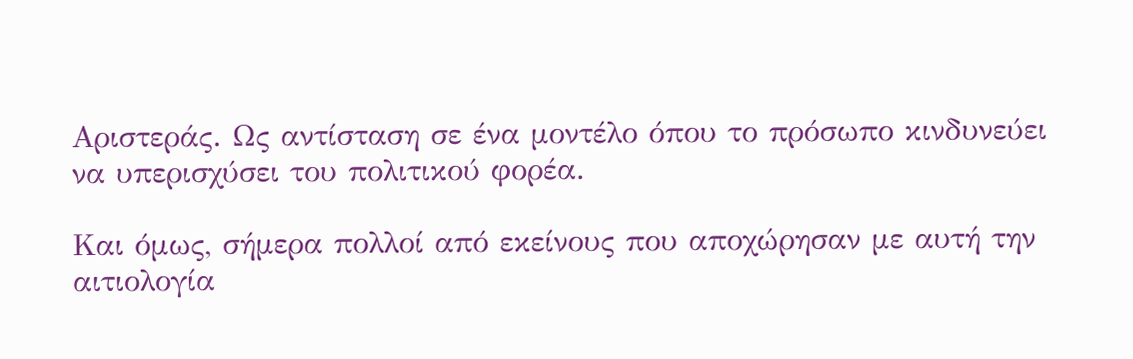Αριστεράς. Ως αντίσταση σε ένα μοντέλο όπου το πρόσωπο κινδυνεύει να υπερισχύσει του πολιτικού φορέα.

Και όμως, σήμερα πολλοί από εκείνους που αποχώρησαν με αυτή την αιτιολογία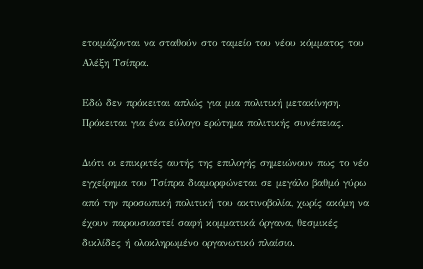ετοιμάζονται να σταθούν στο ταμείο του νέου κόμματος του Αλέξη Τσίπρα.

Εδώ δεν πρόκειται απλώς για μια πολιτική μετακίνηση. Πρόκειται για ένα εύλογο ερώτημα πολιτικής συνέπειας.

Διότι οι επικριτές αυτής της επιλογής σημειώνουν πως το νέο εγχείρημα του Τσίπρα διαμορφώνεται σε μεγάλο βαθμό γύρω από την προσωπική πολιτική του ακτινοβολία, χωρίς ακόμη να έχουν παρουσιαστεί σαφή κομματικά όργανα, θεσμικές δικλίδες ή ολοκληρωμένο οργανωτικό πλαίσιο.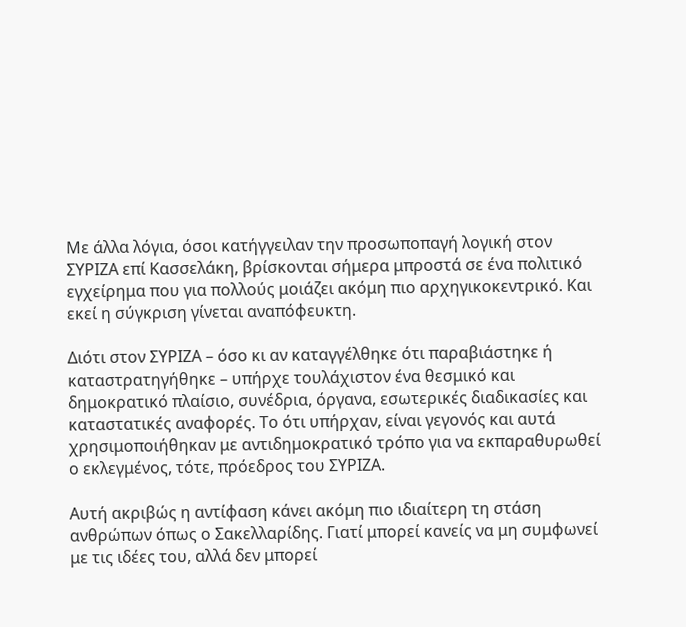Με άλλα λόγια, όσοι κατήγγειλαν την προσωποπαγή λογική στον ΣΥΡΙΖΑ επί Κασσελάκη, βρίσκονται σήμερα μπροστά σε ένα πολιτικό εγχείρημα που για πολλούς μοιάζει ακόμη πιο αρχηγικοκεντρικό. Και εκεί η σύγκριση γίνεται αναπόφευκτη.

Διότι στον ΣΥΡΙΖΑ – όσο κι αν καταγγέλθηκε ότι παραβιάστηκε ή καταστρατηγήθηκε – υπήρχε τουλάχιστον ένα θεσμικό και δημοκρατικό πλαίσιο, συνέδρια, όργανα, εσωτερικές διαδικασίες και καταστατικές αναφορές. Το ότι υπήρχαν, είναι γεγονός και αυτά χρησιμοποιήθηκαν με αντιδημοκρατικό τρόπο για να εκπαραθυρωθεί ο εκλεγμένος, τότε, πρόεδρος του ΣΥΡΙΖΑ.

Αυτή ακριβώς η αντίφαση κάνει ακόμη πιο ιδιαίτερη τη στάση ανθρώπων όπως ο Σακελλαρίδης. Γιατί μπορεί κανείς να μη συμφωνεί με τις ιδέες του, αλλά δεν μπορεί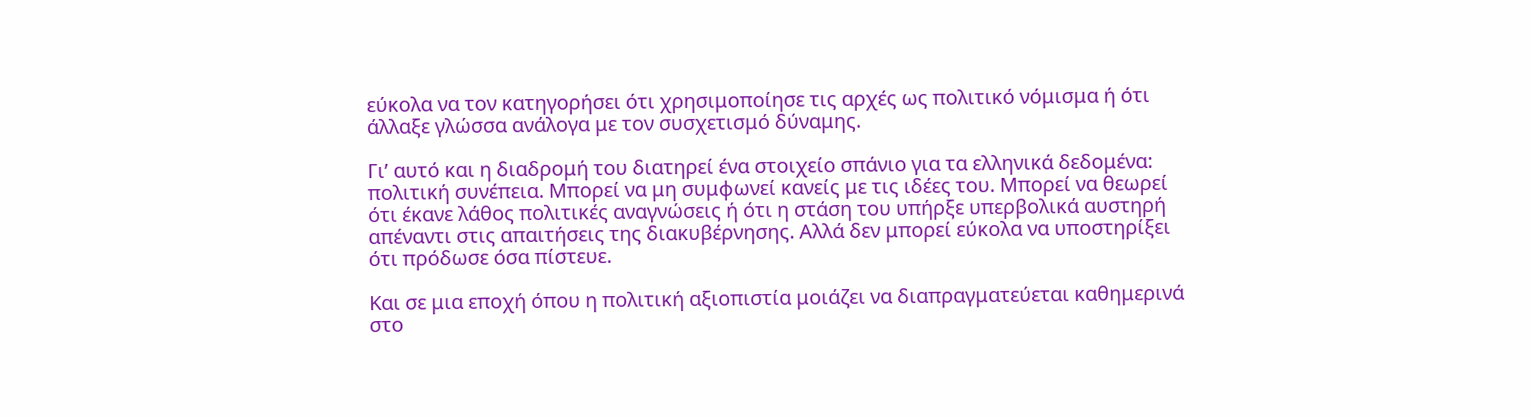εύκολα να τον κατηγορήσει ότι χρησιμοποίησε τις αρχές ως πολιτικό νόμισμα ή ότι άλλαξε γλώσσα ανάλογα με τον συσχετισμό δύναμης.

Γι’ αυτό και η διαδρομή του διατηρεί ένα στοιχείο σπάνιο για τα ελληνικά δεδομένα: πολιτική συνέπεια. Μπορεί να μη συμφωνεί κανείς με τις ιδέες του. Μπορεί να θεωρεί ότι έκανε λάθος πολιτικές αναγνώσεις ή ότι η στάση του υπήρξε υπερβολικά αυστηρή απέναντι στις απαιτήσεις της διακυβέρνησης. Αλλά δεν μπορεί εύκολα να υποστηρίξει ότι πρόδωσε όσα πίστευε.

Και σε μια εποχή όπου η πολιτική αξιοπιστία μοιάζει να διαπραγματεύεται καθημερινά στο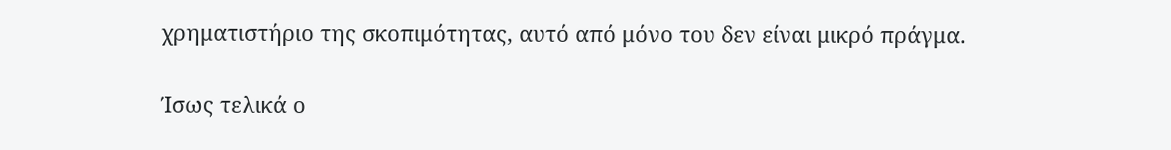χρηματιστήριο της σκοπιμότητας, αυτό από μόνο του δεν είναι μικρό πράγμα.

Ίσως τελικά ο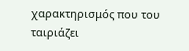χαρακτηρισμός που του ταιριάζει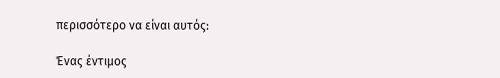περισσότερο να είναι αυτός:

Ένας έντιμος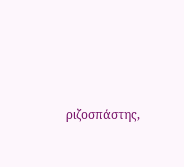ριζοσπάστης,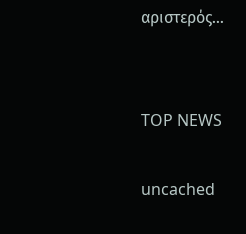αριστερός…


TOP NEWS

uncached